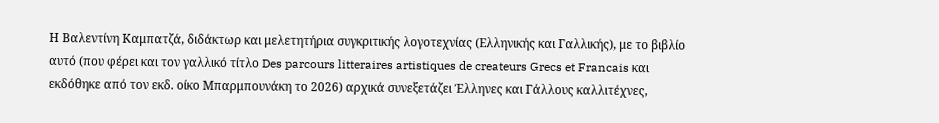Η Βαλεντίνη Καμπατζά, διδάκτωρ και μελετητήρια συγκριτικής λογοτεχνίας (Ελληνικής και Γαλλικής), με το βιβλίο αυτό (που φέρει και τον γαλλικό τίτλο Des parcours litteraires artistiques de createurs Grecs et Francais και εκδόθηκε από τον εκδ. οίκο Μπαρμπουνάκη το 2026) αρχικά συνεξετάζει Έλληνες και Γάλλους καλλιτέχνες,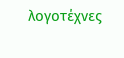λογοτέχνες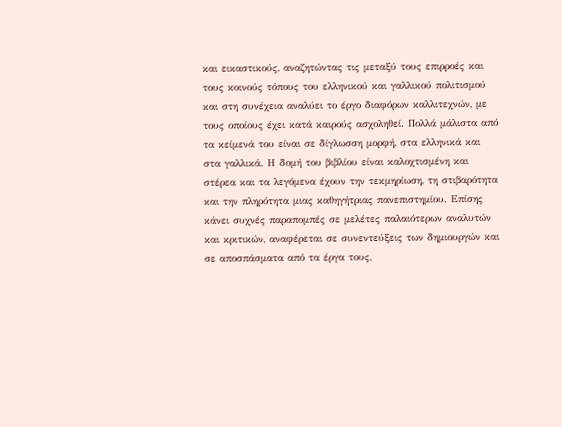και εικαστικούς, αναζητώντας τις μεταξύ τους επιρροές και τους κοινούς τόπους του ελληνικού και γαλλικού πολιτισμού και στη συνέχεια αναλύει το έργο διαφόρων καλλιτεχνών, με τους οποίους έχει κατά καιρούς ασχοληθεί. Πολλά μάλιστα από τα κείμενά του είναι σε δίγλωσση μορφή, στα ελληνικά και στα γαλλικά. Η δομή του βιβλίου είναι καλοχτισμένη και στέρεα και τα λεγόμενα έχουν την τεκμηρίωση, τη στιβαρότητα και την πληρότητα μιας καθηγήτριας πανεπιστημίου. Επίσης κάνει συχνές παραπομπές σε μελέτες παλαιότερων αναλυτών και κριτικών, αναφέρεται σε συνεντεύξεις των δημιουργών και σε αποσπάσματα από τα έργα τους,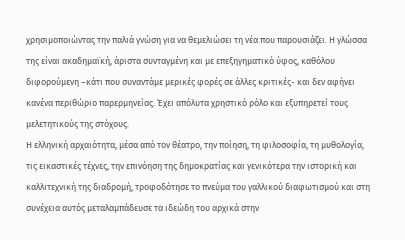χρησιμοποιώντας την παλιά γνώση για να θεμελιώσει τη νέα που παρουσιάζει. Η γλώσσα της είναι ακαδημαϊκή, άριστα συνταγμένη και με επεξηγηματικό ύφος, καθόλου διφορούμενη –κάτι που συναντάμε μερικές φορές σε άλλες κριτικές- και δεν αφήνει κανένα περιθώριο παρερμηνείας. Έχει απόλυτα χρηστικό ρόλο και εξυπηρετεί τους μελετητικούς της στόχους.
Η ελληνική αρχαιότητα, μέσα από τον θέατρο, την ποίηση, τη φιλοσοφία, τη μυθολογία, τις εικαστικές τέχνες, την επινόηση της δημοκρατίας και γενικότερα την ιστορική και καλλιτεχνική της διαδρομή, τροφοδότησε το πνεύμα του γαλλικού διαφωτισμού και στη συνέχεια αυτός μεταλαμπάδευσε τα ιδεώδη του αρχικά στην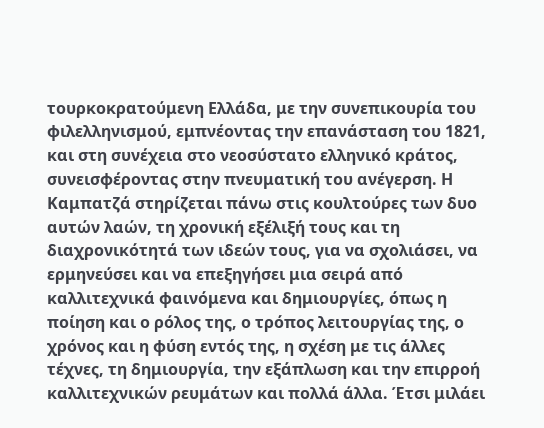τουρκοκρατούμενη Ελλάδα, με την συνεπικουρία του φιλελληνισμού, εμπνέοντας την επανάσταση του 1821, και στη συνέχεια στο νεοσύστατο ελληνικό κράτος, συνεισφέροντας στην πνευματική του ανέγερση. Η Καμπατζά στηρίζεται πάνω στις κουλτούρες των δυο αυτών λαών, τη χρονική εξέλιξή τους και τη διαχρονικότητά των ιδεών τους, για να σχολιάσει, να ερμηνεύσει και να επεξηγήσει μια σειρά από καλλιτεχνικά φαινόμενα και δημιουργίες, όπως η ποίηση και ο ρόλος της, ο τρόπος λειτουργίας της, ο χρόνος και η φύση εντός της, η σχέση με τις άλλες τέχνες, τη δημιουργία, την εξάπλωση και την επιρροή καλλιτεχνικών ρευμάτων και πολλά άλλα. Έτσι μιλάει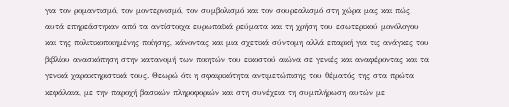για τον ρομαντισμό, τον μοντερνισμό, τον συμβολισμό και τον σουρεαλισμό στη χώρα μας και πώς αυτά επηρεάστηκαν από τα αντίστοιχα ευρωπαϊκά ρεύματα και τη χρήση του εσωτερικού μονόλογου και της πολιτικοποιημένης ποίησης, κάνοντας και μια σχετικά σύντομη αλλά επαρκή για τις ανάγκες του βιβλίου ανασκόπηση στην κατανομή των ποιητών του εικοστού αιώνα σε γενιές και αναφέροντας και τα γενικά χαρακτηριστικά τους. Θεωρώ ότι η σφαιρικότητα αντιμετώπισης του θέματός της στα πρώτα κεφάλαια, με την παροχή βασικών πληροφοριών και στη συνέχεια τη συμπλήρωση αυτών με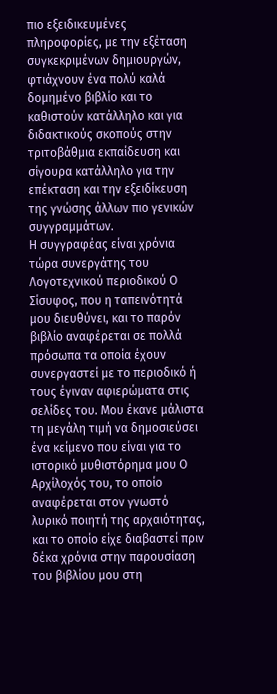πιο εξειδικευμένες πληροφορίες, με την εξέταση συγκεκριμένων δημιουργών, φτιάχνουν ένα πολύ καλά δομημένο βιβλίο και το καθιστούν κατάλληλο και για διδακτικούς σκοπούς στην τριτοβάθμια εκπαίδευση και σίγουρα κατάλληλο για την επέκταση και την εξειδίκευση της γνώσης άλλων πιο γενικών συγγραμμάτων.
Η συγγραφέας είναι χρόνια τώρα συνεργάτης του Λογοτεχνικού περιοδικού Ο Σίσυφος, που η ταπεινότητά μου διευθύνει, και το παρόν βιβλίο αναφέρεται σε πολλά πρόσωπα τα οποία έχουν συνεργαστεί με το περιοδικό ή τους έγιναν αφιερώματα στις σελίδες του. Μου έκανε μάλιστα τη μεγάλη τιμή να δημοσιεύσει ένα κείμενο που είναι για το ιστορικό μυθιστόρημα μου Ο Αρχίλοχός του, το οποίο αναφέρεται στον γνωστό λυρικό ποιητή της αρχαιότητας, και το οποίο είχε διαβαστεί πριν δέκα χρόνια στην παρουσίαση του βιβλίου μου στη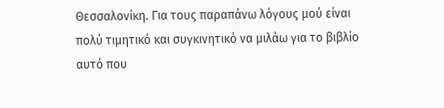Θεσσαλονίκη. Για τους παραπάνω λόγους μού είναι πολύ τιμητικό και συγκινητικό να μιλάω για το βιβλίο αυτό που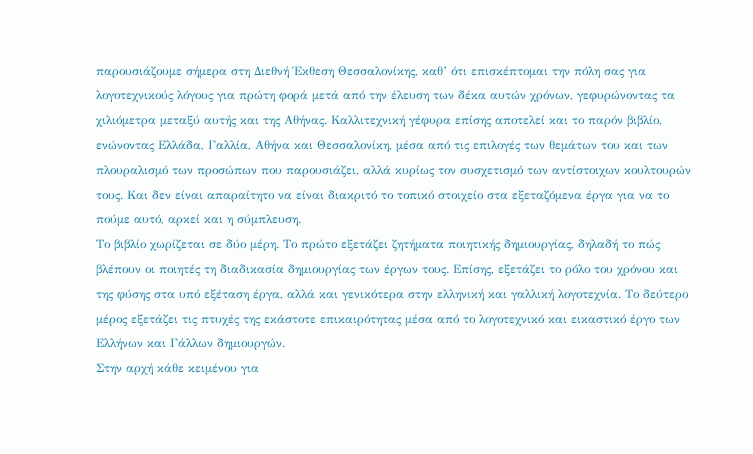παρουσιάζουμε σήμερα στη Διεθνή Έκθεση Θεσσαλονίκης, καθ’ ότι επισκέπτομαι την πόλη σας για λογοτεχνικούς λόγους για πρώτη φορά μετά από την έλευση των δέκα αυτών χρόνων, γεφυρώνοντας τα χιλιόμετρα μεταξύ αυτής και της Αθήνας. Καλλιτεχνική γέφυρα επίσης αποτελεί και το παρόν βιβλίο, ενώνοντας Ελλάδα, Γαλλία, Αθήνα και Θεσσαλονίκη, μέσα από τις επιλογές των θεμάτων του και των πλουραλισμό των προσώπων που παρουσιάζει, αλλά κυρίως τον συσχετισμό των αντίστοιχων κουλτουρών τους. Και δεν είναι απαραίτητο να είναι διακριτό το τοπικό στοιχείο στα εξεταζόμενα έργα για να το πούμε αυτό, αρκεί και η σύμπλευση.
Το βιβλίο χωρίζεται σε δύο μέρη. Το πρώτο εξετάζει ζητήματα ποιητικής δημιουργίας, δηλαδή το πώς βλέπουν οι ποιητές τη διαδικασία δημιουργίας των έργων τους. Επίσης, εξετάζει το ρόλο του χρόνου και της φύσης στα υπό εξέταση έργα, αλλά και γενικότερα στην ελληνική και γαλλική λογοτεχνία. Το δεύτερο μέρος εξετάζει τις πτυχές της εκάστοτε επικαιρότητας μέσα από το λογοτεχνικό και εικαστικό έργο των Ελλήνων και Γάλλων δημιουργών.
Στην αρχή κάθε κειμένου για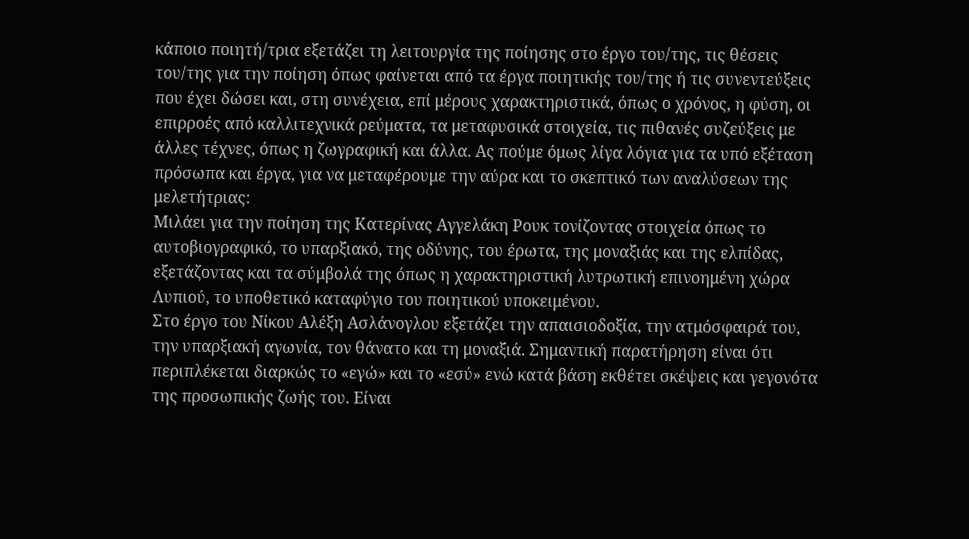κάποιο ποιητή/τρια εξετάζει τη λειτουργία της ποίησης στο έργο του/της, τις θέσεις του/της για την ποίηση όπως φαίνεται από τα έργα ποιητικής του/της ή τις συνεντεύξεις που έχει δώσει και, στη συνέχεια, επί μέρους χαρακτηριστικά, όπως ο χρόνος, η φύση, οι επιρροές από καλλιτεχνικά ρεύματα, τα μεταφυσικά στοιχεία, τις πιθανές συζεύξεις με άλλες τέχνες, όπως η ζωγραφική και άλλα. Ας πούμε όμως λίγα λόγια για τα υπό εξέταση πρόσωπα και έργα, για να μεταφέρουμε την αύρα και το σκεπτικό των αναλύσεων της μελετήτριας:
Μιλάει για την ποίηση της Κατερίνας Αγγελάκη Ρουκ τονίζοντας στοιχεία όπως το αυτοβιογραφικό, το υπαρξιακό, της οδύνης, του έρωτα, της μοναξιάς και της ελπίδας, εξετάζοντας και τα σύμβολά της όπως η χαρακτηριστική λυτρωτική επινοημένη χώρα Λυπιού, το υποθετικό καταφύγιο του ποιητικού υποκειμένου.
Στο έργο του Νίκου Αλέξη Ασλάνογλου εξετάζει την απαισιοδοξία, την ατμόσφαιρά του, την υπαρξιακή αγωνία, τον θάνατο και τη μοναξιά. Σημαντική παρατήρηση είναι ότι περιπλέκεται διαρκώς το «εγώ» και το «εσύ» ενώ κατά βάση εκθέτει σκέψεις και γεγονότα της προσωπικής ζωής του. Είναι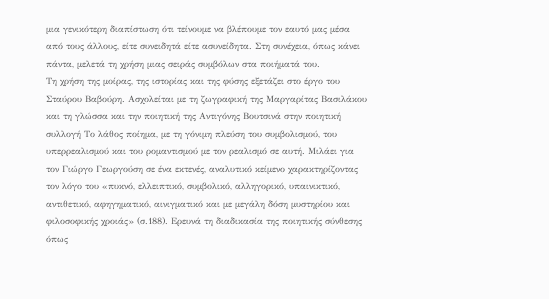μια γενικότερη διαπίστωση ότι τείνουμε να βλέπουμε τον εαυτό μας μέσα από τους άλλους, είτε συνειδητά είτε ασυνείδητα. Στη συνέχεια, όπως κάνει πάντα, μελετά τη χρήση μιας σειράς συμβόλων στα ποιήματά του.
Τη χρήση της μοίρας, της ιστορίας και της φύσης εξετάζει στο έργο του Σταύρου Βαβούρη. Ασχολείται με τη ζωγραφική της Μαργαρίτας Βασιλάκου και τη γλώσσα και την ποιητική της Αντιγόνης Βουτσινά στην ποιητική συλλογή Το λάθος ποίημα, με τη γόνιμη πλεύση του συμβολισμού, του υπερρεαλισμού και του ρομαντισμού με τον ρεαλισμό σε αυτή. Μιλάει για τον Γιώργο Γεωργούση σε ένα εκτενές, αναλυτικό κείμενο χαρακτηρίζοντας τον λόγο του «πυκνό, ελλειπτικό, συμβολικό, αλληγορικό, υπαινικτικό, αντιθετικό, αφηγηματικό, αινιγματικό και με μεγάλη δόση μυστηρίου και φιλοσοφικής χροιάς» (σ.188). Ερευνά τη διαδικασία της ποιητικής σύνθεσης όπως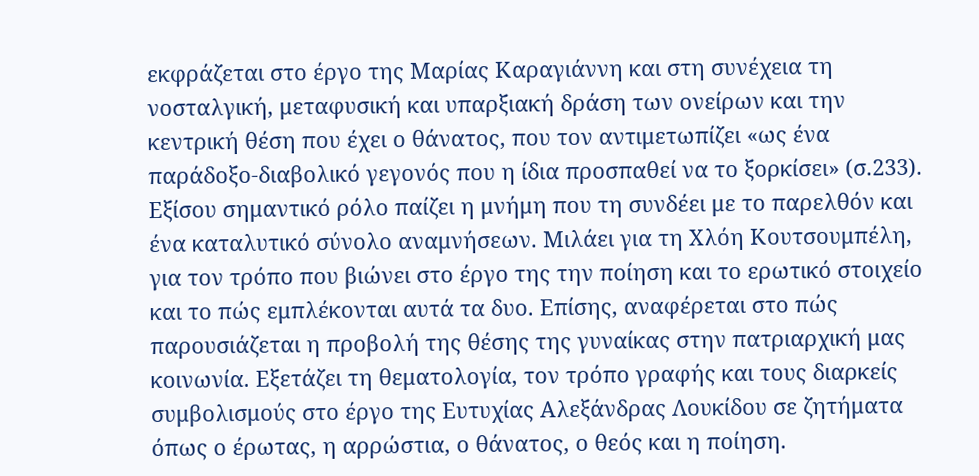εκφράζεται στο έργο της Μαρίας Καραγιάννη και στη συνέχεια τη νοσταλγική, μεταφυσική και υπαρξιακή δράση των ονείρων και την κεντρική θέση που έχει ο θάνατος, που τον αντιμετωπίζει «ως ένα παράδοξο-διαβολικό γεγονός που η ίδια προσπαθεί να το ξορκίσει» (σ.233). Εξίσου σημαντικό ρόλο παίζει η μνήμη που τη συνδέει με το παρελθόν και ένα καταλυτικό σύνολο αναμνήσεων. Μιλάει για τη Χλόη Κουτσουμπέλη, για τον τρόπο που βιώνει στο έργο της την ποίηση και το ερωτικό στοιχείο και το πώς εμπλέκονται αυτά τα δυο. Επίσης, αναφέρεται στο πώς παρουσιάζεται η προβολή της θέσης της γυναίκας στην πατριαρχική μας κοινωνία. Εξετάζει τη θεματολογία, τον τρόπο γραφής και τους διαρκείς συμβολισμούς στο έργο της Ευτυχίας Αλεξάνδρας Λουκίδου σε ζητήματα όπως ο έρωτας, η αρρώστια, ο θάνατος, ο θεός και η ποίηση.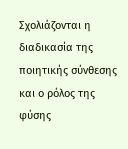Σχολιάζονται η διαδικασία της ποιητικής σύνθεσης και ο ρόλος της φύσης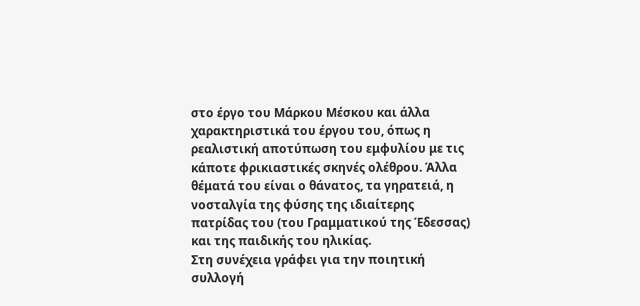στο έργο του Μάρκου Μέσκου και άλλα χαρακτηριστικά του έργου του, όπως η ρεαλιστική αποτύπωση του εμφυλίου με τις κάποτε φρικιαστικές σκηνές ολέθρου. Άλλα θέματά του είναι ο θάνατος, τα γηρατειά, η νοσταλγία της φύσης της ιδιαίτερης πατρίδας του (του Γραμματικού της Έδεσσας) και της παιδικής του ηλικίας.
Στη συνέχεια γράφει για την ποιητική συλλογή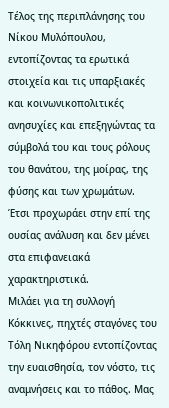Τέλος της περιπλάνησης του Νίκου Μυλόπουλου, εντοπίζοντας τα ερωτικά στοιχεία και τις υπαρξιακές και κοινωνικοπολιτικές ανησυχίες και επεξηγώντας τα σύμβολά του και τους ρόλους του θανάτου, της μοίρας, της φύσης και των χρωμάτων. Έτσι προχωράει στην επί της ουσίας ανάλυση και δεν μένει στα επιφανειακά χαρακτηριστικά.
Μιλάει για τη συλλογή Κόκκινες, πηχτές σταγόνες του Τόλη Νικηφόρου εντοπίζοντας την ευαισθησία, τον νόστο, τις αναμνήσεις και το πάθος. Μας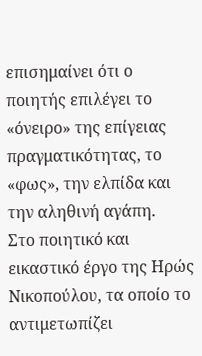επισημαίνει ότι ο ποιητής επιλέγει το «όνειρο» της επίγειας πραγματικότητας, το «φως», την ελπίδα και την αληθινή αγάπη.
Στο ποιητικό και εικαστικό έργο της Ηρώς Νικοπούλου, τα οποίο το αντιμετωπίζει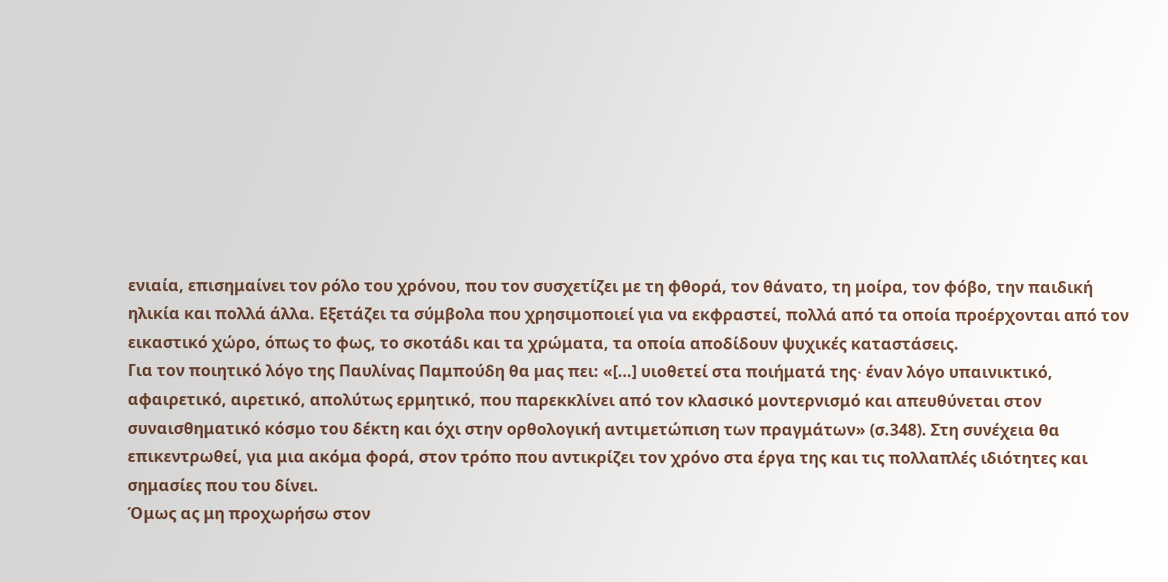ενιαία, επισημαίνει τον ρόλο του χρόνου, που τον συσχετίζει με τη φθορά, τον θάνατο, τη μοίρα, τον φόβο, την παιδική ηλικία και πολλά άλλα. Εξετάζει τα σύμβολα που χρησιμοποιεί για να εκφραστεί, πολλά από τα οποία προέρχονται από τον εικαστικό χώρο, όπως το φως, το σκοτάδι και τα χρώματα, τα οποία αποδίδουν ψυχικές καταστάσεις.
Για τον ποιητικό λόγο της Παυλίνας Παμπούδη θα μας πει: «[…] υιοθετεί στα ποιήματά της∙ έναν λόγο υπαινικτικό, αφαιρετικό, αιρετικό, απολύτως ερμητικό, που παρεκκλίνει από τον κλασικό μοντερνισμό και απευθύνεται στον συναισθηματικό κόσμο του δέκτη και όχι στην ορθολογική αντιμετώπιση των πραγμάτων» (σ.348). Στη συνέχεια θα επικεντρωθεί, για μια ακόμα φορά, στον τρόπο που αντικρίζει τον χρόνο στα έργα της και τις πολλαπλές ιδιότητες και σημασίες που του δίνει.
Όμως ας μη προχωρήσω στον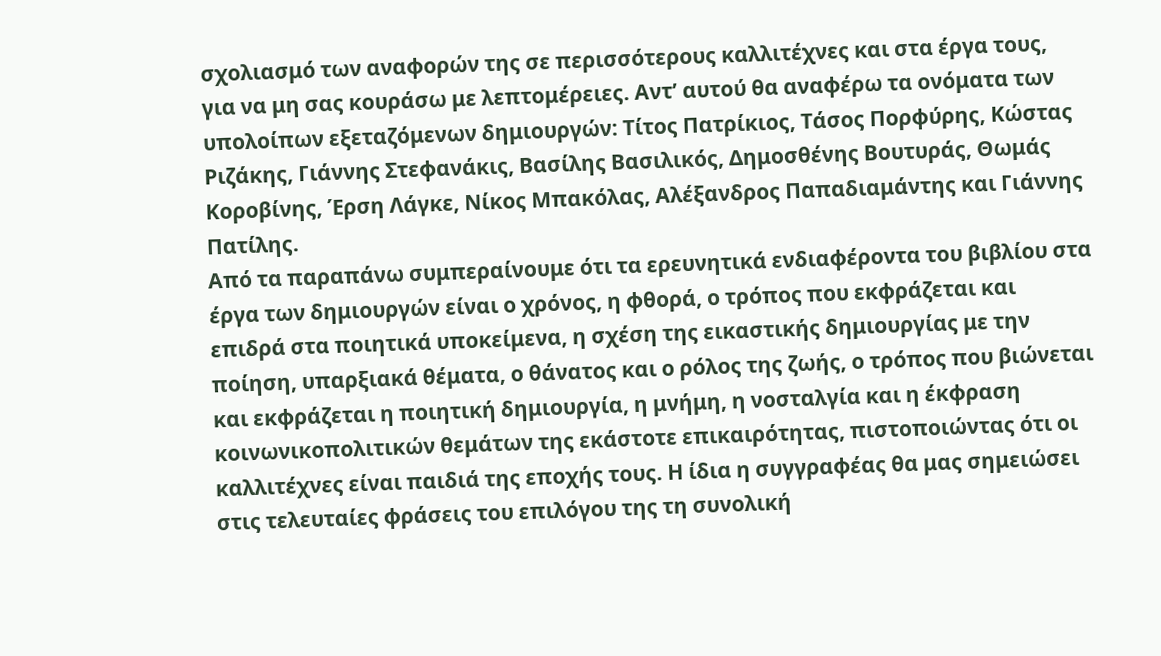σχολιασμό των αναφορών της σε περισσότερους καλλιτέχνες και στα έργα τους, για να μη σας κουράσω με λεπτομέρειες. Αντ’ αυτού θα αναφέρω τα ονόματα των υπολοίπων εξεταζόμενων δημιουργών: Τίτος Πατρίκιος, Τάσος Πορφύρης, Κώστας Ριζάκης, Γιάννης Στεφανάκις, Βασίλης Βασιλικός, Δημοσθένης Βουτυράς, Θωμάς Κοροβίνης, Έρση Λάγκε, Νίκος Μπακόλας, Αλέξανδρος Παπαδιαμάντης και Γιάννης Πατίλης.
Από τα παραπάνω συμπεραίνουμε ότι τα ερευνητικά ενδιαφέροντα του βιβλίου στα έργα των δημιουργών είναι ο χρόνος, η φθορά, ο τρόπος που εκφράζεται και επιδρά στα ποιητικά υποκείμενα, η σχέση της εικαστικής δημιουργίας με την ποίηση, υπαρξιακά θέματα, ο θάνατος και ο ρόλος της ζωής, ο τρόπος που βιώνεται και εκφράζεται η ποιητική δημιουργία, η μνήμη, η νοσταλγία και η έκφραση κοινωνικοπολιτικών θεμάτων της εκάστοτε επικαιρότητας, πιστοποιώντας ότι οι καλλιτέχνες είναι παιδιά της εποχής τους. Η ίδια η συγγραφέας θα μας σημειώσει στις τελευταίες φράσεις του επιλόγου της τη συνολική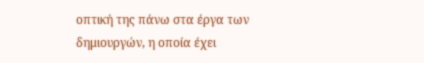οπτική της πάνω στα έργα των δημιουργών, η οποία έχει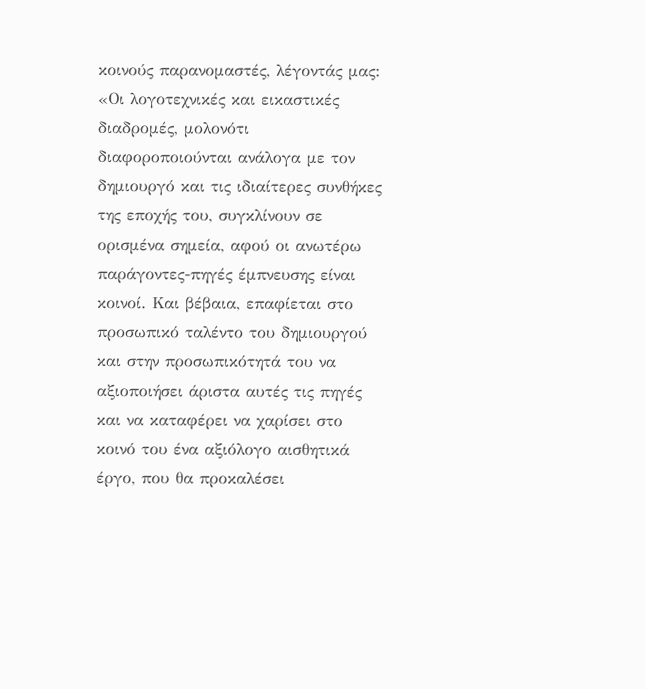κοινούς παρανομαστές, λέγοντάς μας:
«Οι λογοτεχνικές και εικαστικές διαδρομές, μολονότι διαφοροποιούνται ανάλογα με τον δημιουργό και τις ιδιαίτερες συνθήκες της εποχής του, συγκλίνουν σε ορισμένα σημεία, αφού οι ανωτέρω παράγοντες-πηγές έμπνευσης είναι κοινοί. Και βέβαια, επαφίεται στο προσωπικό ταλέντο του δημιουργού και στην προσωπικότητά του να αξιοποιήσει άριστα αυτές τις πηγές και να καταφέρει να χαρίσει στο κοινό του ένα αξιόλογο αισθητικά έργο, που θα προκαλέσει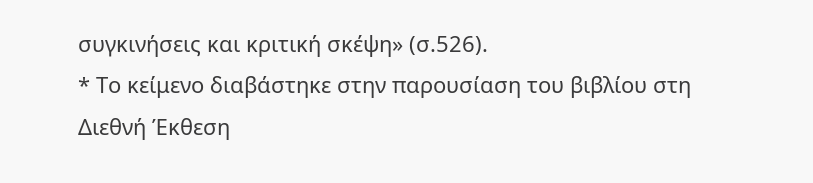συγκινήσεις και κριτική σκέψη» (σ.526).
* Το κείμενο διαβάστηκε στην παρουσίαση του βιβλίου στη Διεθνή Έκθεση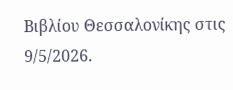Βιβλίου Θεσσαλονίκης στις 9/5/2026.